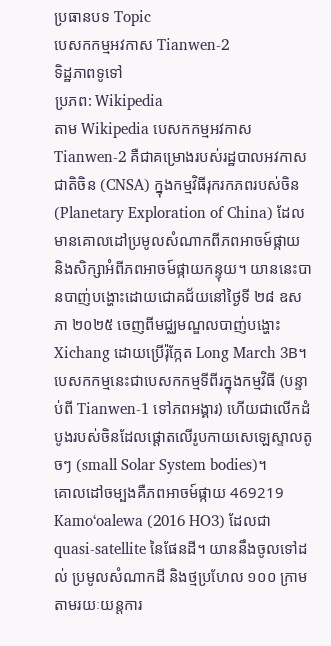ប្រធានបទ Topic
បេសកកម្មអវកាស Tianwen-2
ទិដ្ឋភាពទូទៅ
ប្រភព: Wikipedia
តាម Wikipedia បេសកកម្មអវកាស Tianwen-2 គឺជាគម្រោងរបស់រដ្ឋបាលអវកាសជាតិចិន (CNSA) ក្នុងកម្មវិធីរុករកភពរបស់ចិន (Planetary Exploration of China) ដែលមានគោលដៅប្រមូលសំណាកពីភពអាចម៍ផ្កាយ និងសិក្សាអំពីភពអាចម៍ផ្កាយកន្ទុយ។ យាននេះបានបាញ់បង្ហោះដោយជោគជ័យនៅថ្ងៃទី ២៨ ឧសភា ២០២៥ ចេញពីមជ្ឈមណ្ឌលបាញ់បង្ហោះ Xichang ដោយប្រើរ៉ុក្កែត Long March 3B។ បេសកកម្មនេះជាបេសកកម្មទីពីរក្នុងកម្មវិធី (បន្ទាប់ពី Tianwen-1 ទៅភពអង្គារ) ហើយជាលើកដំបូងរបស់ចិនដែលផ្ដោតលើរូបកាយសេឡេស្ទាលតូចៗ (small Solar System bodies)។
គោលដៅចម្បងគឺភពអាចម៍ផ្កាយ 469219 Kamoʻoalewa (2016 HO3) ដែលជា quasi-satellite នៃផែនដី។ យាននឹងចូលទៅដល់ ប្រមូលសំណាកដី និងថ្មប្រហែល ១០០ ក្រាម តាមរយៈយន្តការ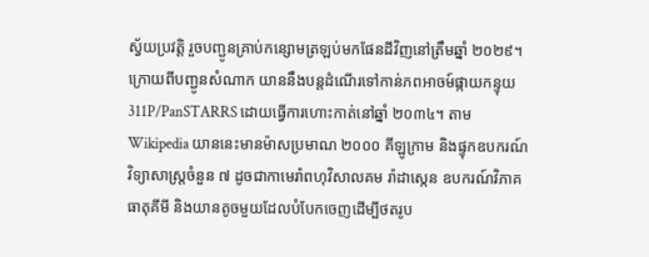ស្វ័យប្រវត្តិ រួចបញ្ជូនគ្រាប់កន្សោមត្រឡប់មកផែនដីវិញនៅត្រឹមឆ្នាំ ២០២៩។ ក្រោយពីបញ្ជូនសំណាក យាននឹងបន្តដំណើរទៅកាន់ភពអាចម៍ផ្កាយកន្ទុយ 311P/PanSTARRS ដោយធ្វើការហោះកាត់នៅឆ្នាំ ២០៣៤។ តាម Wikipedia យាននេះមានម៉ាសប្រមាណ ២០០០ គីឡូក្រាម និងផ្ទុកឧបករណ៍វិទ្យាសាស្ត្រចំនួន ៧ ដូចជាកាមេរ៉ាពហុវិសាលគម រ៉ាដាស្កេន ឧបករណ៍វិភាគធាតុគីមី និងយានតូចមួយដែលបំបែកចេញដើម្បីថតរូប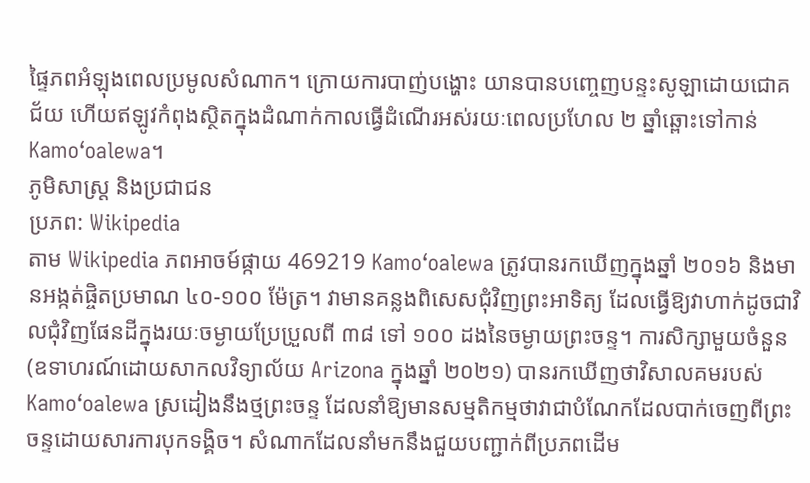ផ្ទៃភពអំឡុងពេលប្រមូលសំណាក។ ក្រោយការបាញ់បង្ហោះ យានបានបញ្ចេញបន្ទះសូឡាដោយជោគជ័យ ហើយឥឡូវកំពុងស្ថិតក្នុងដំណាក់កាលធ្វើដំណើរអស់រយៈពេលប្រហែល ២ ឆ្នាំឆ្ពោះទៅកាន់ Kamoʻoalewa។
ភូមិសាស្ត្រ និងប្រជាជន
ប្រភព: Wikipedia
តាម Wikipedia ភពអាចម៍ផ្កាយ 469219 Kamoʻoalewa ត្រូវបានរកឃើញក្នុងឆ្នាំ ២០១៦ និងមានអង្កត់ផ្ចិតប្រមាណ ៤០-១០០ ម៉ែត្រ។ វាមានគន្លងពិសេសជុំវិញព្រះអាទិត្យ ដែលធ្វើឱ្យវាហាក់ដូចជាវិលជុំវិញផែនដីក្នុងរយៈចម្ងាយប្រែប្រួលពី ៣៨ ទៅ ១០០ ដងនៃចម្ងាយព្រះចន្ទ។ ការសិក្សាមួយចំនួន (ឧទាហរណ៍ដោយសាកលវិទ្យាល័យ Arizona ក្នុងឆ្នាំ ២០២១) បានរកឃើញថាវិសាលគមរបស់ Kamoʻoalewa ស្រដៀងនឹងថ្មព្រះចន្ទ ដែលនាំឱ្យមានសម្មតិកម្មថាវាជាបំណែកដែលបាក់ចេញពីព្រះចន្ទដោយសារការបុកទង្គិច។ សំណាកដែលនាំមកនឹងជួយបញ្ជាក់ពីប្រភពដើម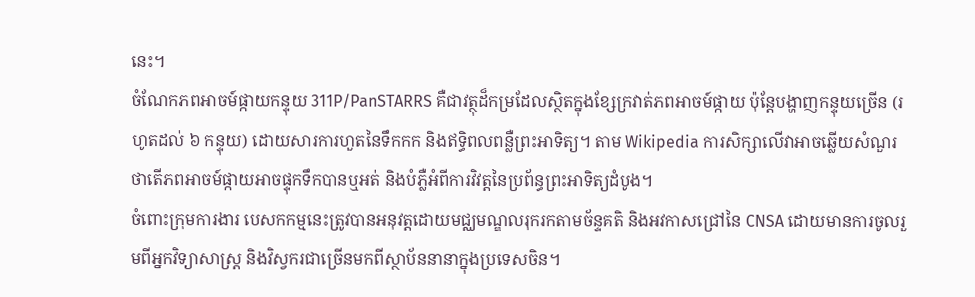នេះ។
ចំណែកភពអាចម៍ផ្កាយកន្ទុយ 311P/PanSTARRS គឺជាវត្ថុដ៏កម្រដែលស្ថិតក្នុងខ្សែក្រវាត់ភពអាចម៍ផ្កាយ ប៉ុន្តែបង្ហាញកន្ទុយច្រើន (រហូតដល់ ៦ កន្ទុយ) ដោយសារការហួតនៃទឹកកក និងឥទ្ធិពលពន្លឺព្រះអាទិត្យ។ តាម Wikipedia ការសិក្សាលើវាអាចឆ្លើយសំណួរថាតើភពអាចម៍ផ្កាយអាចផ្ទុកទឹកបានឬអត់ និងបំភ្លឺអំពីការវិវត្តនៃប្រព័ន្ធព្រះអាទិត្យដំបូង។
ចំពោះក្រុមការងារ បេសកកម្មនេះត្រូវបានអនុវត្តដោយមជ្ឈមណ្ឌលរុករកតាមច័ន្ទគតិ និងអវកាសជ្រៅនៃ CNSA ដោយមានការចូលរួមពីអ្នកវិទ្យាសាស្ត្រ និងវិស្វករជាច្រើនមកពីស្ថាប័ននានាក្នុងប្រទេសចិន។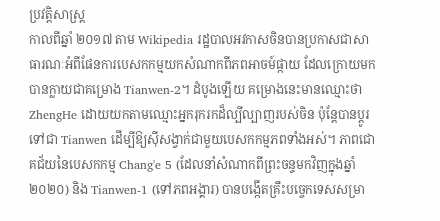ប្រវត្តិសាស្ត្រ
កាលពីឆ្នាំ ២០១៧ តាម Wikipedia រដ្ឋបាលអវកាសចិនបានប្រកាសជាសាធារណៈអំពីផែនការបេសកកម្មយកសំណាកពីភពអាចម៍ផ្កាយ ដែលក្រោយមកបានក្លាយជាគម្រោង Tianwen-2។ ដំបូងឡើយ គម្រោងនេះមានឈ្មោះថា ZhengHe ដោយយកតាមឈ្មោះអ្នករុករកដ៏ល្បីល្បាញរបស់ចិន ប៉ុន្តែបានប្តូរទៅជា Tianwen ដើម្បីឱ្យស៊ីសង្វាក់ជាមួយបេសកកម្មភពទាំងអស់។ ភាពជោគជ័យនៃបេសកកម្ម Chang'e 5 (ដែលនាំសំណាកពីព្រះចន្ទមកវិញក្នុងឆ្នាំ ២០២០) និង Tianwen-1 (ទៅភពអង្គារ) បានបង្កើតគ្រឹះបច្ចេកទេសសម្រា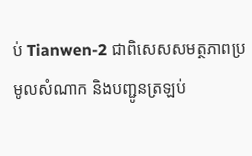ប់ Tianwen-2 ជាពិសេសសមត្ថភាពប្រមូលសំណាក និងបញ្ជូនត្រឡប់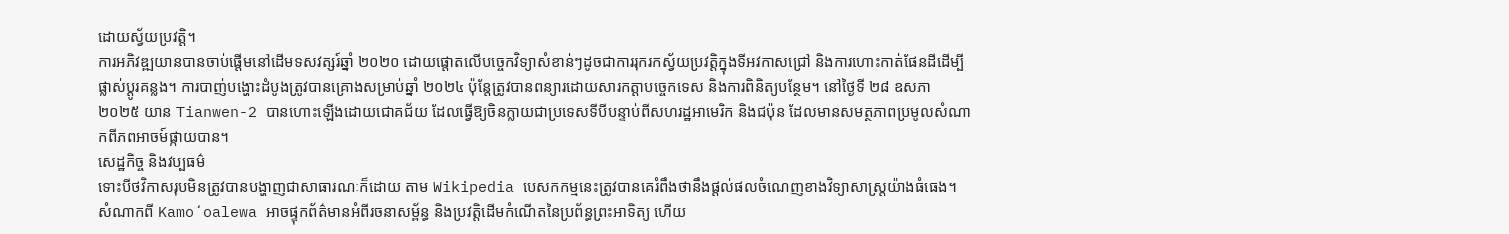ដោយស្វ័យប្រវត្តិ។
ការអភិវឌ្ឍយានបានចាប់ផ្តើមនៅដើមទសវត្សរ៍ឆ្នាំ ២០២០ ដោយផ្តោតលើបច្ចេកវិទ្យាសំខាន់ៗដូចជាការរុករកស្វ័យប្រវត្តិក្នុងទីអវកាសជ្រៅ និងការហោះកាត់ផែនដីដើម្បីផ្លាស់ប្ដូរគន្លង។ ការបាញ់បង្ហោះដំបូងត្រូវបានគ្រោងសម្រាប់ឆ្នាំ ២០២៤ ប៉ុន្តែត្រូវបានពន្យារដោយសារកត្តាបច្ចេកទេស និងការពិនិត្យបន្ថែម។ នៅថ្ងៃទី ២៨ ឧសភា ២០២៥ យាន Tianwen-2 បានហោះឡើងដោយជោគជ័យ ដែលធ្វើឱ្យចិនក្លាយជាប្រទេសទីបីបន្ទាប់ពីសហរដ្ឋអាមេរិក និងជប៉ុន ដែលមានសមត្ថភាពប្រមូលសំណាកពីភពអាចម៍ផ្កាយបាន។
សេដ្ឋកិច្ច និងវប្បធម៌
ទោះបីថវិកាសរុបមិនត្រូវបានបង្ហាញជាសាធារណៈក៏ដោយ តាម Wikipedia បេសកកម្មនេះត្រូវបានគេរំពឹងថានឹងផ្តល់ផលចំណេញខាងវិទ្យាសាស្ត្រយ៉ាងធំធេង។ សំណាកពី Kamoʻoalewa អាចផ្ទុកព័ត៌មានអំពីរចនាសម្ព័ន្ធ និងប្រវត្តិដើមកំណើតនៃប្រព័ន្ធព្រះអាទិត្យ ហើយ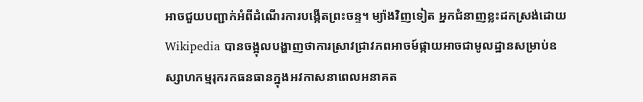អាចជួយបញ្ជាក់អំពីដំណើរការបង្កើតព្រះចន្ទ។ ម្យ៉ាងវិញទៀត អ្នកជំនាញខ្លះដកស្រង់ដោយ Wikipedia បានចង្អុលបង្ហាញថាការស្រាវជ្រាវភពអាចម៍ផ្កាយអាចជាមូលដ្ឋានសម្រាប់ឧស្សាហកម្មរុករកធនធានក្នុងអវកាសនាពេលអនាគត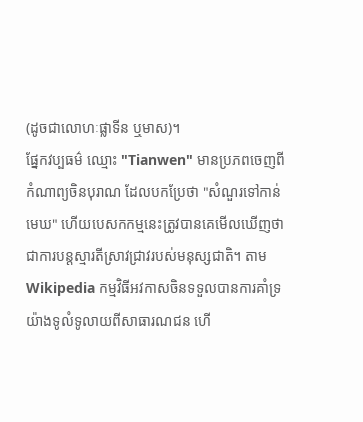(ដូចជាលោហៈផ្លាទីន ឬមាស)។
ផ្នែកវប្បធម៌ ឈ្មោះ "Tianwen" មានប្រភពចេញពីកំណាព្យចិនបុរាណ ដែលបកប្រែថា "សំណួរទៅកាន់មេឃ" ហើយបេសកកម្មនេះត្រូវបានគេមើលឃើញថាជាការបន្តស្មារតីស្រាវជ្រាវរបស់មនុស្សជាតិ។ តាម Wikipedia កម្មវិធីអវកាសចិនទទួលបានការគាំទ្រយ៉ាងទូលំទូលាយពីសាធារណជន ហើ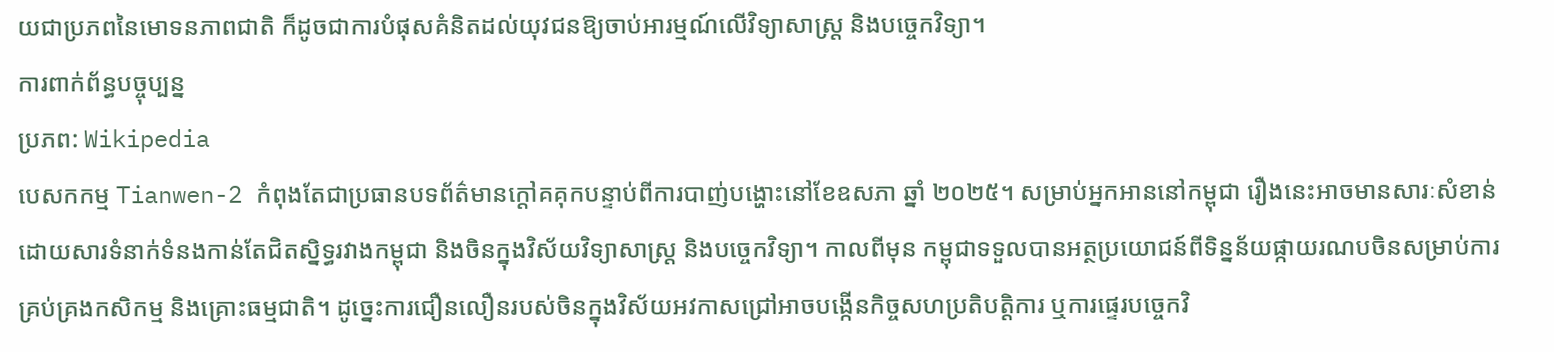យជាប្រភពនៃមោទនភាពជាតិ ក៏ដូចជាការបំផុសគំនិតដល់យុវជនឱ្យចាប់អារម្មណ៍លើវិទ្យាសាស្ត្រ និងបច្ចេកវិទ្យា។
ការពាក់ព័ន្ធបច្ចុប្បន្ន
ប្រភព: Wikipedia
បេសកកម្ម Tianwen-2 កំពុងតែជាប្រធានបទព័ត៌មានក្តៅគគុកបន្ទាប់ពីការបាញ់បង្ហោះនៅខែឧសភា ឆ្នាំ ២០២៥។ សម្រាប់អ្នកអាននៅកម្ពុជា រឿងនេះអាចមានសារៈសំខាន់ដោយសារទំនាក់ទំនងកាន់តែជិតស្និទ្ធរវាងកម្ពុជា និងចិនក្នុងវិស័យវិទ្យាសាស្ត្រ និងបច្ចេកវិទ្យា។ កាលពីមុន កម្ពុជាទទួលបានអត្ថប្រយោជន៍ពីទិន្នន័យផ្កាយរណបចិនសម្រាប់ការគ្រប់គ្រងកសិកម្ម និងគ្រោះធម្មជាតិ។ ដូច្នេះការជឿនលឿនរបស់ចិនក្នុងវិស័យអវកាសជ្រៅអាចបង្កើនកិច្ចសហប្រតិបត្តិការ ឬការផ្ទេរបច្ចេកវិ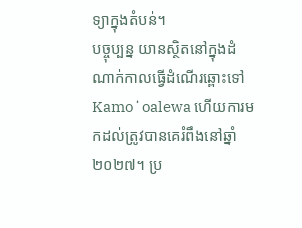ទ្យាក្នុងតំបន់។
បច្ចុប្បន្ន យានស្ថិតនៅក្នុងដំណាក់កាលធ្វើដំណើរឆ្ពោះទៅ Kamoʻoalewa ហើយការមកដល់ត្រូវបានគេរំពឹងនៅឆ្នាំ ២០២៧។ ប្រ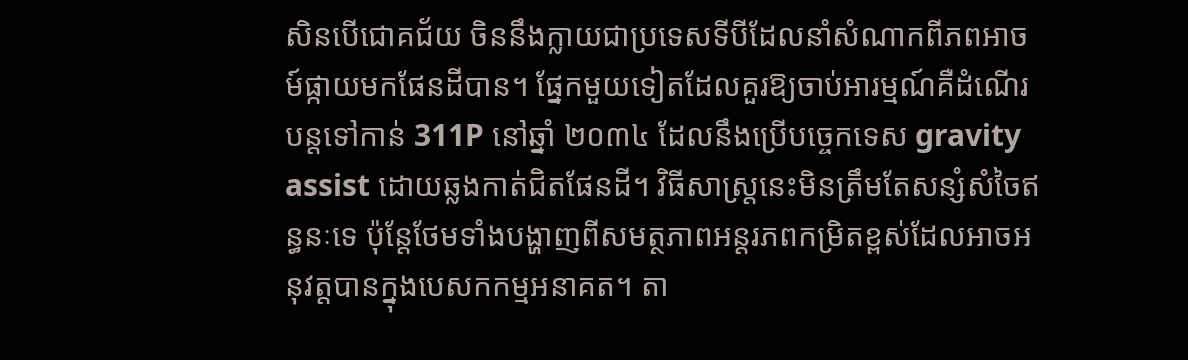សិនបើជោគជ័យ ចិននឹងក្លាយជាប្រទេសទីបីដែលនាំសំណាកពីភពអាចម៍ផ្កាយមកផែនដីបាន។ ផ្នែកមួយទៀតដែលគួរឱ្យចាប់អារម្មណ៍គឺដំណើរបន្តទៅកាន់ 311P នៅឆ្នាំ ២០៣៤ ដែលនឹងប្រើបច្ចេកទេស gravity assist ដោយឆ្លងកាត់ជិតផែនដី។ វិធីសាស្ត្រនេះមិនត្រឹមតែសន្សំសំចៃឥន្ធនៈទេ ប៉ុន្តែថែមទាំងបង្ហាញពីសមត្ថភាពអន្តរភពកម្រិតខ្ពស់ដែលអាចអនុវត្តបានក្នុងបេសកកម្មអនាគត។ តា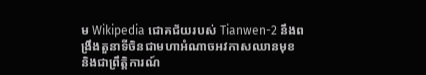ម Wikipedia ជោគជ័យរបស់ Tianwen-2 នឹងពង្រឹងតួនាទីចិនជាមហាអំណាចអវកាសឈានមុខ និងជាព្រឹត្តិការណ៍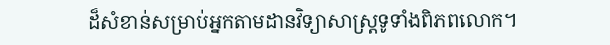ដ៏សំខាន់សម្រាប់អ្នកតាមដានវិទ្យាសាស្ត្រទូទាំងពិភពលោក។